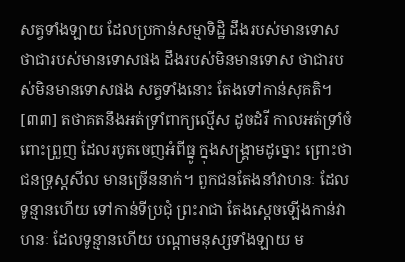សត្វទាំងឡាយ ដែលប្រកាន់សម្មាទិដ្ឋិ ដឹងរបស់មានទោស ថាជារបស់មានទោសផង ដឹងរបស់មិនមានទោស ថាជារបស់មិនមានទោសផង សត្វទាំងនោះ តែងទៅកាន់សុគតិ។
[៣៣] តថាគតនឹងអត់ទ្រាំពាក្យល្មើស ដូចដំរី កាលអត់ទ្រាំចំពោះព្រួញ ដែលរបូតចេញអំពីធ្នូ ក្នុងសង្គ្រាមដូច្នោះ ព្រោះថា ជនទ្រុស្តសីល មានច្រើននាក់។ ពួកជនតែងនាំវាហនៈ ដែលទូន្មានហើយ ទៅកាន់ទីប្រជុំ ព្រះរាជា តែងស្តេចឡើងកាន់វាហនៈ ដែលទូន្មានហើយ បណ្តាមនុស្សទាំងឡាយ ម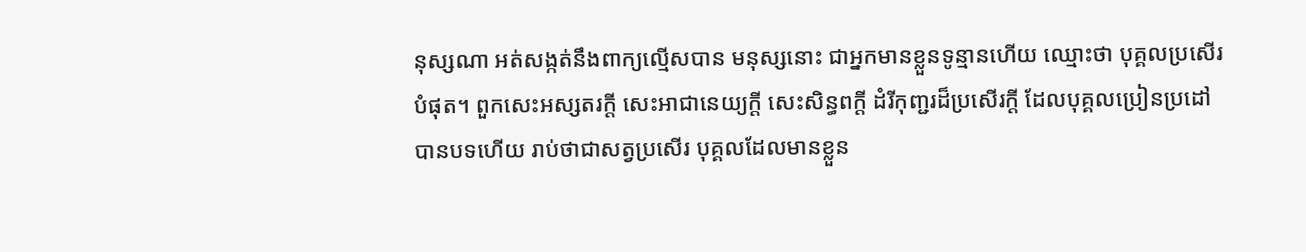នុស្សណា អត់សង្កត់នឹងពាក្យល្មើសបាន មនុស្សនោះ ជាអ្នកមានខ្លួនទូន្មានហើយ ឈ្មោះថា បុគ្គលប្រសើរបំផុត។ ពួកសេះអស្សតរក្តី សេះអាជានេយ្យក្តី សេះសិន្ធពក្តី ដំរីកុញ្ជរដ៏ប្រសើរក្តី ដែលបុគ្គលប្រៀនប្រដៅបានបទហើយ រាប់ថាជាសត្វប្រសើរ បុគ្គលដែលមានខ្លួន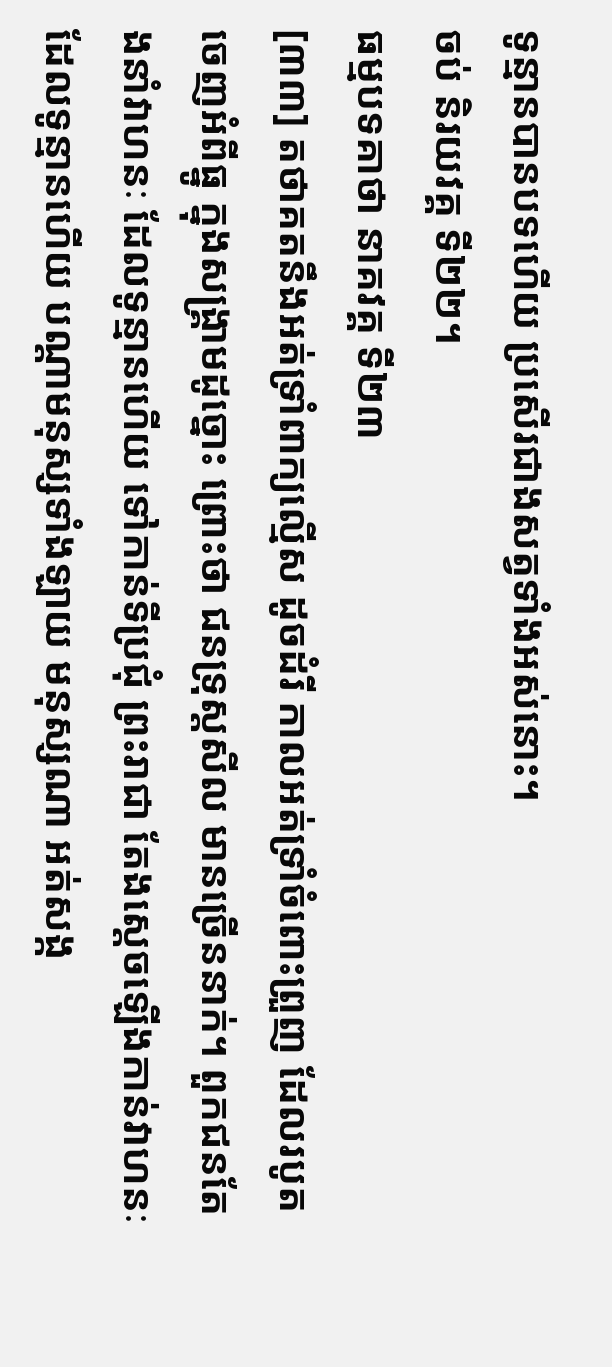ទូន្មានបានបទហើយ ប្រសើរជាងសត្វទាំងអស់នោះ។
ចប់ និរយវគ្គ ទី២២។
ធម្មបទគាថា នាគវគ្គ ទី២៣
[៣៣] តថាគតនឹងអត់ទ្រាំពាក្យល្មើស ដូចដំរី កាលអត់ទ្រាំចំពោះព្រួញ ដែលរបូតចេញអំពីធ្នូ ក្នុងសង្គ្រាមដូច្នោះ ព្រោះថា ជនទ្រុស្តសីល មានច្រើននាក់។ ពួកជនតែងនាំវាហនៈ ដែលទូន្មានហើយ ទៅកាន់ទីប្រជុំ ព្រះរាជា តែងស្តេចឡើងកាន់វាហនៈ ដែលទូន្មានហើយ បណ្តាមនុស្សទាំងឡាយ មនុស្សណា អត់សង្ក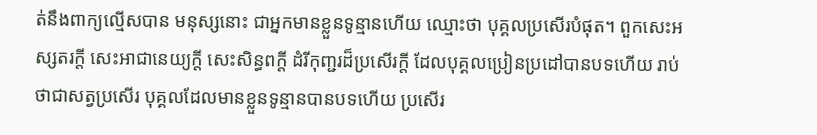ត់នឹងពាក្យល្មើសបាន មនុស្សនោះ ជាអ្នកមានខ្លួនទូន្មានហើយ ឈ្មោះថា បុគ្គលប្រសើរបំផុត។ ពួកសេះអស្សតរក្តី សេះអាជានេយ្យក្តី សេះសិន្ធពក្តី ដំរីកុញ្ជរដ៏ប្រសើរក្តី ដែលបុគ្គលប្រៀនប្រដៅបានបទហើយ រាប់ថាជាសត្វប្រសើរ បុគ្គលដែលមានខ្លួនទូន្មានបានបទហើយ ប្រសើរ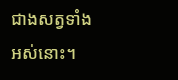ជាងសត្វទាំងអស់នោះ។